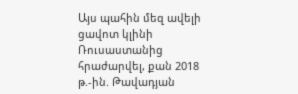Այս պահին մեզ ավելի ցավոտ կլինի Ռուսաստանից հրաժարվել, քան 2018 թ.-ին. Թավադյան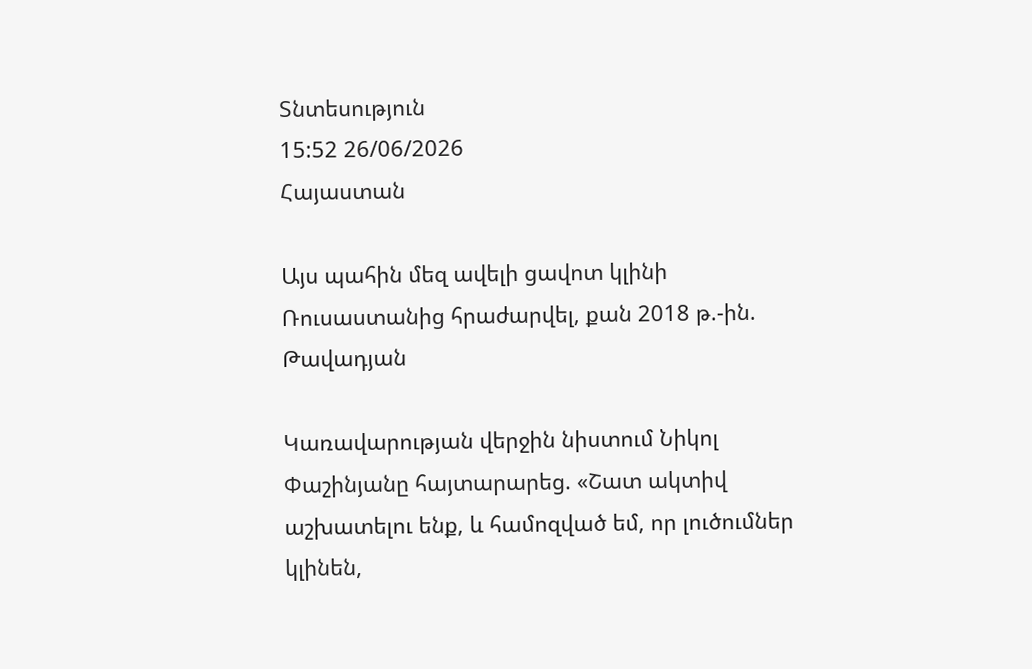Տնտեսություն
15:52 26/06/2026
Հայաստան

Այս պահին մեզ ավելի ցավոտ կլինի Ռուսաստանից հրաժարվել, քան 2018 թ.-ին. Թավադյան

Կառավարության վերջին նիստում Նիկոլ Փաշինյանը հայտարարեց. «Շատ ակտիվ աշխատելու ենք, և համոզված եմ, որ լուծումներ կլինեն,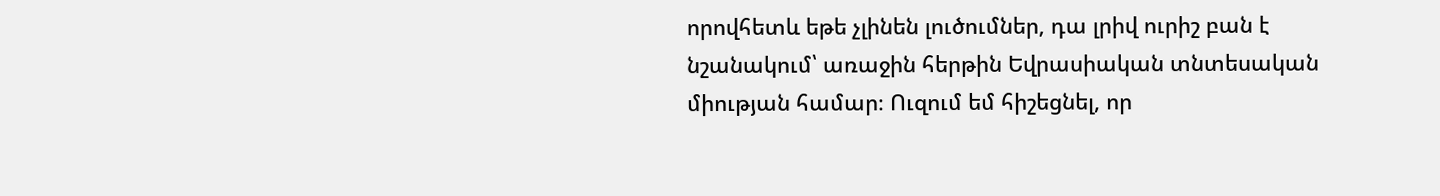որովհետև եթե չլինեն լուծումներ, դա լրիվ ուրիշ բան է նշանակում՝ առաջին հերթին Եվրասիական տնտեսական միության համար։ Ուզում եմ հիշեցնել, որ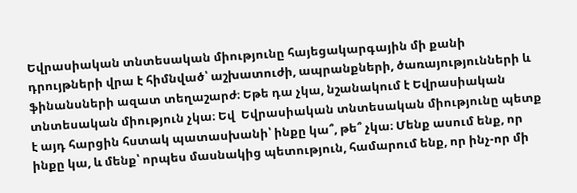Եվրասիական տնտեսական միությունը հայեցակարգային մի քանի դրույթների վրա է հիմնված՝ աշխատուժի, ապրանքների, ծառայությունների և ֆինանսների ազատ տեղաշարժ։ Եթե դա չկա, նշանակում է Եվրասիական տնտեսական միություն չկա։ Եվ  Եվրասիական տնտեսական միությունը պետք է այդ հարցին հստակ պատասխանի՝ ինքը կա՞, թե՞ չկա։ Մենք ասում ենք, որ ինքը կա, և մենք՝ որպես մասնակից պետություն, համարում ենք, որ ինչ-որ մի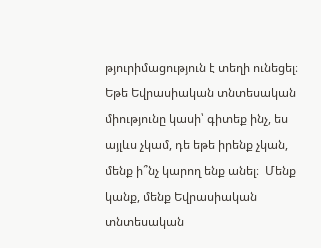թյուրիմացություն է տեղի ունեցել։ Եթե Եվրասիական տնտեսական միությունը կասի՝ գիտեք ինչ, ես այլևս չկամ, դե եթե իրենք չկան, մենք ի՞նչ կարող ենք անել։  Մենք կանք, մենք Եվրասիական տնտեսական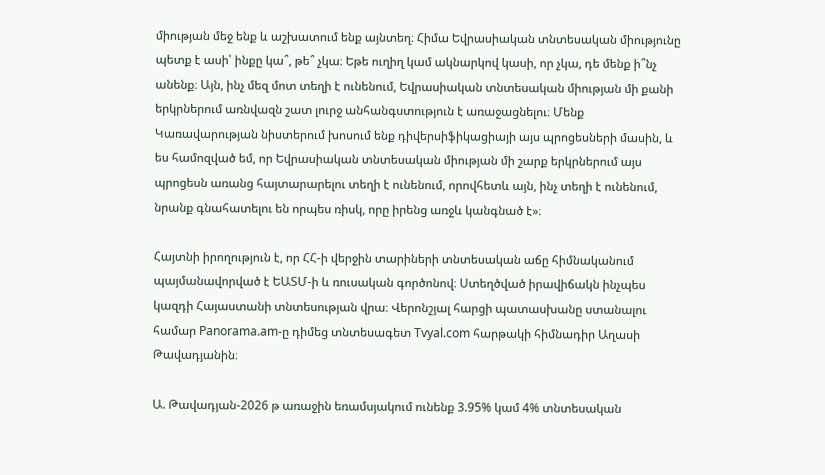միության մեջ ենք և աշխատում ենք այնտեղ։ Հիմա Եվրասիական տնտեսական միությունը պետք է ասի՝ ինքը կա՞, թե՞ չկա։ Եթե ուղիղ կամ ակնարկով կասի, որ չկա, դե մենք ի՞նչ անենք։ Այն, ինչ մեզ մոտ տեղի է ունենում, Եվրասիական տնտեսական միության մի քանի երկրներում առնվազն շատ լուրջ անհանգստություն է առաջացնելու։ Մենք Կառավարության նիստերում խոսում ենք դիվերսիֆիկացիայի այս պրոցեսների մասին, և ես համոզված եմ, որ Եվրասիական տնտեսական միության մի շարք երկրներում այս պրոցեսն առանց հայտարարելու տեղի է ունենում, որովհետև այն, ինչ տեղի է ունենում, նրանք գնահատելու են որպես ռիսկ, որը իրենց առջև կանգնած է»։

Հայտնի իրողություն է, որ ՀՀ-ի վերջին տարիների տնտեսական աճը հիմնականում պայմանավորված է ԵԱՏՄ-ի և ռուսական գործոնով։ Ստեղծված իրավիճակն ինչպես կազդի Հայաստանի տնտեսության վրա։ Վերոնշյալ հարցի պատասխանը ստանալու համար Panorama.am-ը դիմեց տնտեսագետ Tvyal.com հարթակի հիմնադիր Աղասի Թավադյանին։

Ա. Թավադյան-2026 թ առաջին եռամսյակում ունենք 3.95% կամ 4% տնտեսական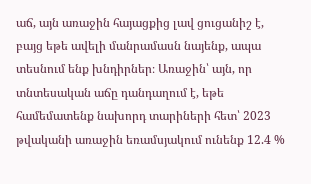աճ, այն առաջին հայացքից լավ ցուցանիշ է, բայց եթե ավելի մանրամասն նայենք, ապա տեսնում ենք խնդիրներ։ Առաջին՝ այն, որ տնտեսական աճը դանդաղում է, եթե համեմատենք նախորդ տարիների հետ՝ 2023 թվականի առաջին եռամսյակում ունենք 12.4 %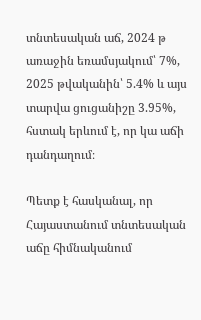տնտեսական աճ, 2024 թ առաջին եռամսյակում՝ 7%, 2025 թվականին՝ 5.4% և այս տարվա ցուցանիշը 3.95%, հստակ երևում է, որ կա աճի դանդաղում։

Պետք է հասկանալ, որ Հայաստանում տնտեսական աճը հիմնականում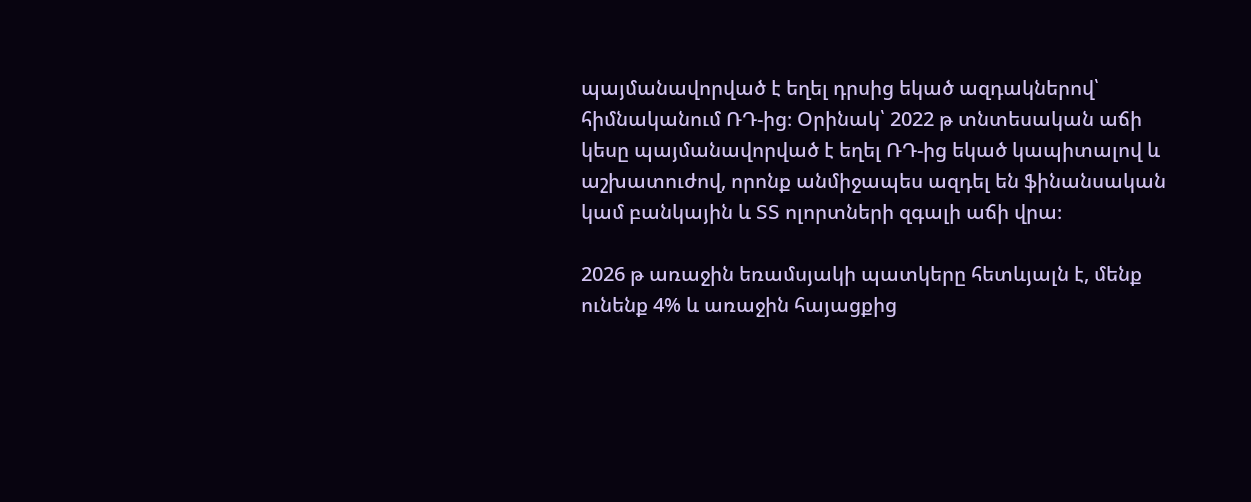պայմանավորված է եղել դրսից եկած ազդակներով՝ հիմնականում ՌԴ-ից։ Օրինակ՝ 2022 թ տնտեսական աճի կեսը պայմանավորված է եղել ՌԴ-ից եկած կապիտալով և աշխատուժով, որոնք անմիջապես ազդել են ֆինանսական կամ բանկային և ՏՏ ոլորտների զգալի աճի վրա։

2026 թ առաջին եռամսյակի պատկերը հետևյալն է, մենք ունենք 4% և առաջին հայացքից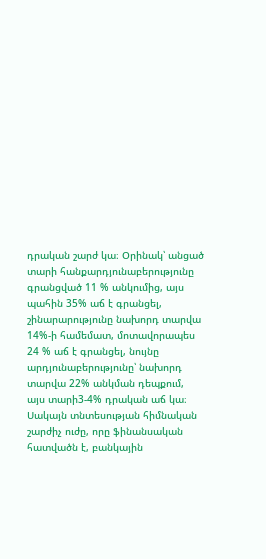դրական շարժ կա։ Օրինակ՝ անցած տարի հանքարդյունաբերությունը գրանցված 11 % անկումից, այս պահին 35% աճ է գրանցել, շինարարությունը նախորդ տարվա 14%-ի համեմատ, մոտավորապես 24 % աճ է գրանցել, նույնը արդյունաբերությունը՝ նախորդ տարվա 22% անկման դեպքում, այս տարի3-4% դրական աճ կա։ Սակայն տնտեսության հիմնական շարժիչ ուժը, որը ֆինանսական հատվածն է, բանկային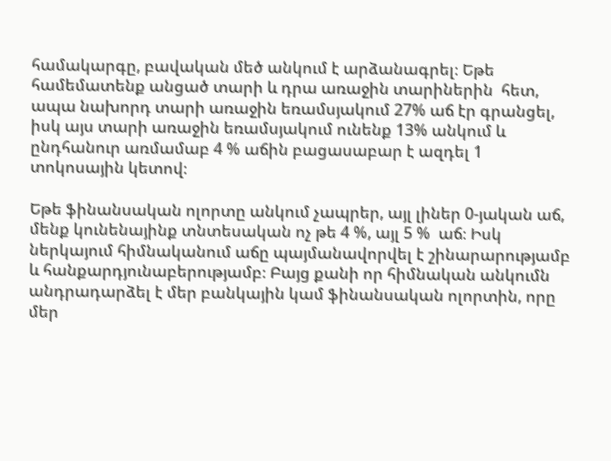համակարգը, բավական մեծ անկում է արձանագրել։ Եթե համեմատենք անցած տարի և դրա առաջին տարիներին  հետ, ապա նախորդ տարի առաջին եռամսյակում 27% աճ էր գրանցել, իսկ այս տարի առաջին եռամսյակում ունենք 13% անկում և ընդհանուր առմամաբ 4 % աճին բացասաբար է ազդել 1 տոկոսային կետով։

Եթե ֆինանսական ոլորտը անկում չապրեր, այլ լիներ 0-յական աճ, մենք կունենայինք տնտեսական ոչ թե 4 %, այլ 5 %  աճ։ Իսկ ներկայում հիմնականում աճը պայմանավորվել է շինարարությամբ և հանքարդյունաբերությամբ։ Բայց քանի որ հիմնական անկումն անդրադարձել է մեր բանկային կամ ֆինանսական ոլորտին, որը մեր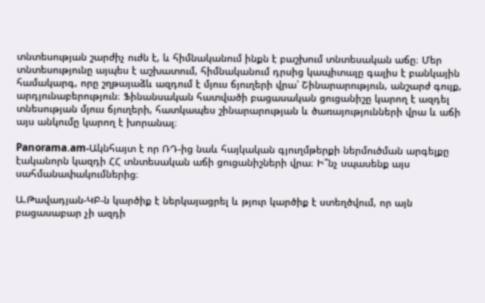տնտեսության շարժիչ ուժն է, և հիմնականում ինքն է բաշխում տնտեսական աճը։ Մեր տնտեսությունը այպես է աշխատում, հիմնականում դրսից կապիտալը գալիս է բանկային համակարգ, որը շղթայաձև ազդում է մյուս ճյուղերի վրա՝ Շինարարություն, անշարժ գույք, արդյունաբերություն։ Ֆինանսական հատվածի բացասական ցուցանիշը կարող է ազդել տնեսության մյուս ճյուղերի, հատկապես շինարարության և ծառայությունների վրա և աճի այս անկումը կարող է խորանալ։

Panorama.am-Ակնհայտ է որ ՌԴ-ից նաև հայկական գյուղմթերքի ներմուծման արգելքը էականորն կազդի ՀՀ տնտեսական աճի ցուցանիշների վրա։ Ի՞նչ սպասենք այս սահմանափակումներից։

Ա.Թավադյան-ԿԲ-ն կարծիք է ներկայացրել և թյուր կարծիք է ստեղծվում, որ այն բացասաբար չի ազդի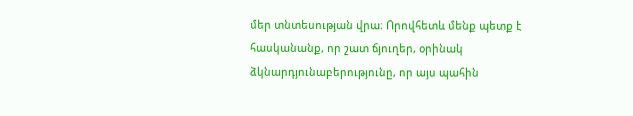մեր տնտեսության վրա։ Որովհետև մենք պետք է հասկանանք, որ շատ ճյուղեր, օրինակ ձկնարդյունաբերությունը, որ այս պահին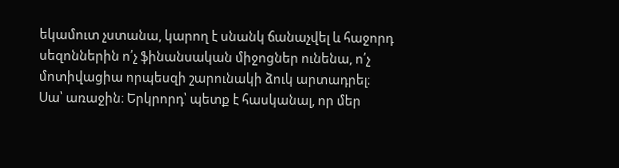եկամուտ չստանա, կարող է սնանկ ճանաչվել և հաջորդ սեզոններին ո՛չ ֆինանսական միջոցներ ունենա, ո՛չ մոտիվացիա որպեսզի շարունակի ձուկ արտադրել։ Սա՝ առաջին։ Երկրորդ՝ պետք է հասկանալ, որ մեր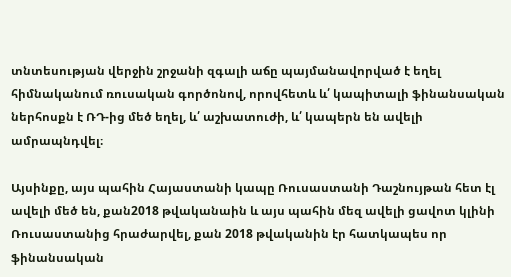տնտեսության վերջին շրջանի զգալի աճը պայմանավորված է եղել հիմնականում ռուսական գործոնով, որովհետև և՛ կապիտալի ֆինանսական ներհոսքն է ՌԴ-ից մեծ եղել, և՛ աշխատուժի, և՛ կապերն են ավելի ամրապնդվել։

Այսինքը, այս պահին Հայաստանի կապը Ռուսաստանի Դաշնույթան հետ էլ ավելի մեծ են, քան2018 թվականաին և այս պահին մեզ ավելի ցավոտ կլինի Ռուսաստանից հրաժարվել, քան 2018 թվականին էր հատկապես որ ֆինանսական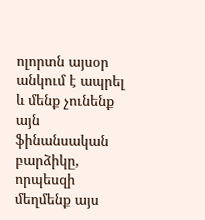ոլորտն այսօր անկում է ապրել և մենք չունենք այն ֆինանսական բարձիկը, որպեսզի մեղմենք այս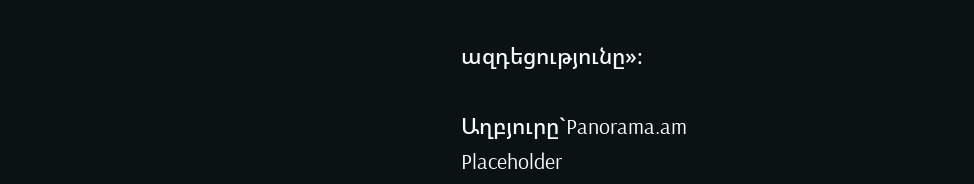ազդեցությունը»։

Աղբյուրը`Panorama.am
Placeholder